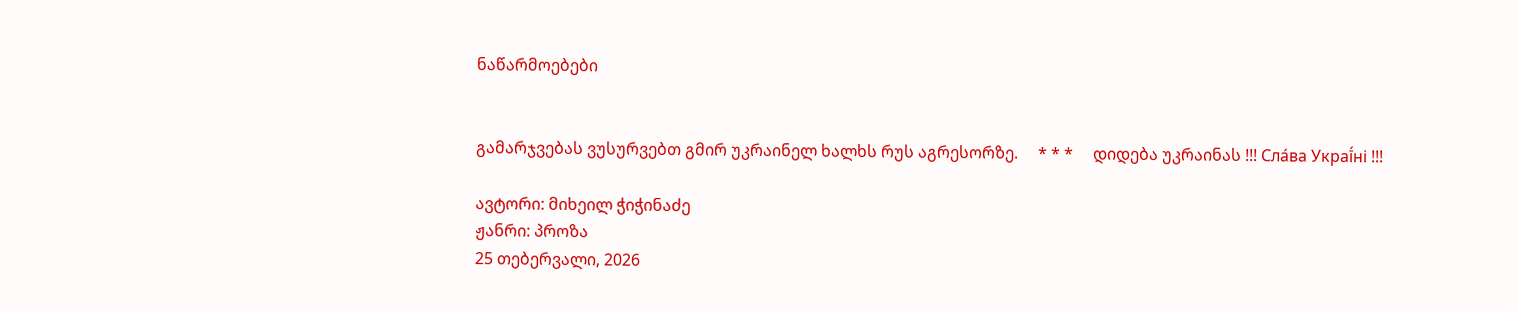ნაწარმოებები


გამარჯვებას ვუსურვებთ გმირ უკრაინელ ხალხს რუს აგრესორზე.     * * *     დიდება უკრაინას !!! Сла́ва Украї́ні !!!

ავტორი: მიხეილ ჭიჭინაძე
ჟანრი: პროზა
25 თებერვალი, 2026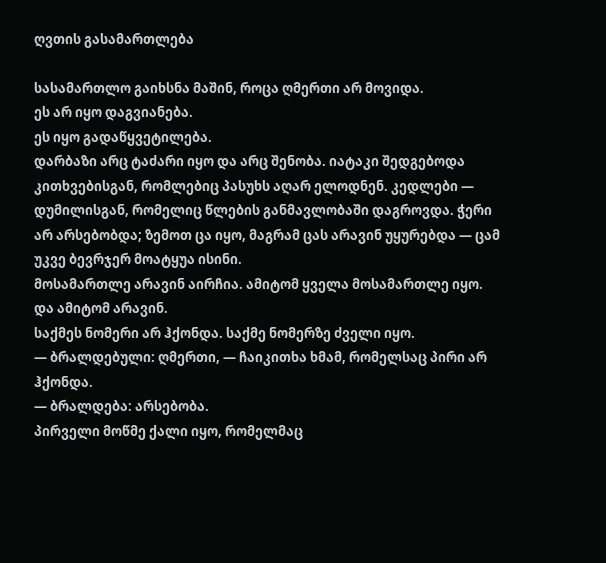ღვთის გასამართლება

სასამართლო გაიხსნა მაშინ, როცა ღმერთი არ მოვიდა.
ეს არ იყო დაგვიანება.
ეს იყო გადაწყვეტილება.
დარბაზი არც ტაძარი იყო და არც შენობა. იატაკი შედგებოდა კითხვებისგან, რომლებიც პასუხს აღარ ელოდნენ. კედლები — დუმილისგან, რომელიც წლების განმავლობაში დაგროვდა. ჭერი არ არსებობდა; ზემოთ ცა იყო, მაგრამ ცას არავინ უყურებდა — ცამ უკვე ბევრჯერ მოატყუა ისინი.
მოსამართლე არავინ აირჩია. ამიტომ ყველა მოსამართლე იყო.
და ამიტომ არავინ.
საქმეს ნომერი არ ჰქონდა. საქმე ნომერზე ძველი იყო.
— ბრალდებული: ღმერთი, — ჩაიკითხა ხმამ, რომელსაც პირი არ ჰქონდა.
— ბრალდება: არსებობა.
პირველი მოწმე ქალი იყო, რომელმაც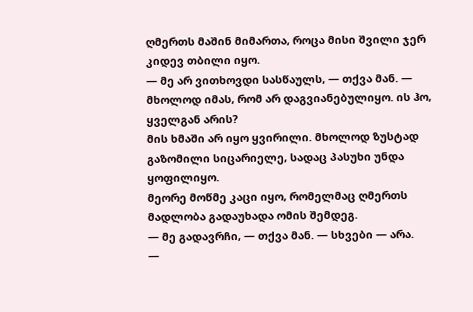ღმერთს მაშინ მიმართა, როცა მისი შვილი ჯერ კიდევ თბილი იყო.
— მე არ ვითხოვდი სასწაულს, — თქვა მან. — მხოლოდ იმას, რომ არ დაგვიანებულიყო. ის ჰო, ყველგან არის?
მის ხმაში არ იყო ყვირილი. მხოლოდ ზუსტად გაზომილი სიცარიელე, სადაც პასუხი უნდა ყოფილიყო.
მეორე მოწმე კაცი იყო, რომელმაც ღმერთს მადლობა გადაუხადა ომის შემდეგ.
— მე გადავრჩი, — თქვა მან. — სხვები — არა.
—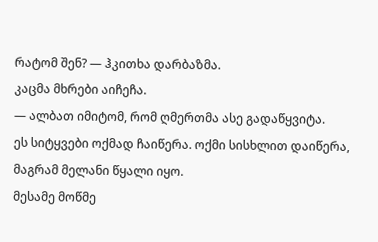რატომ შენ? — ჰკითხა დარბაზმა.
კაცმა მხრები აიჩეჩა.
— ალბათ იმიტომ, რომ ღმერთმა ასე გადაწყვიტა.
ეს სიტყვები ოქმად ჩაიწერა. ოქმი სისხლით დაიწერა, მაგრამ მელანი წყალი იყო.
მესამე მოწმე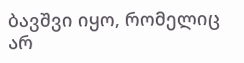ბავშვი იყო, რომელიც არ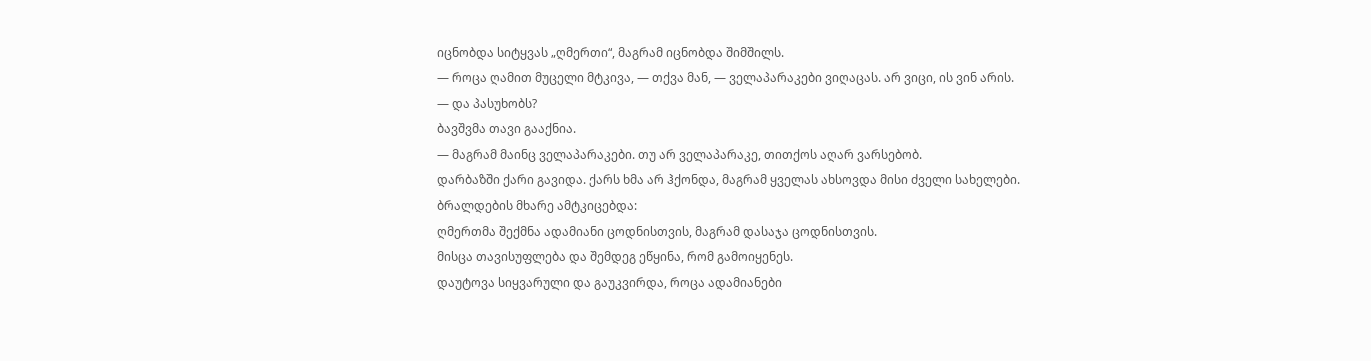იცნობდა სიტყვას „ღმერთი“, მაგრამ იცნობდა შიმშილს.
— როცა ღამით მუცელი მტკივა, — თქვა მან, — ველაპარაკები ვიღაცას. არ ვიცი, ის ვინ არის.
— და პასუხობს?
ბავშვმა თავი გააქნია.
— მაგრამ მაინც ველაპარაკები. თუ არ ველაპარაკე, თითქოს აღარ ვარსებობ.
დარბაზში ქარი გავიდა. ქარს ხმა არ ჰქონდა, მაგრამ ყველას ახსოვდა მისი ძველი სახელები.
ბრალდების მხარე ამტკიცებდა:
ღმერთმა შექმნა ადამიანი ცოდნისთვის, მაგრამ დასაჯა ცოდნისთვის.
მისცა თავისუფლება და შემდეგ ეწყინა, რომ გამოიყენეს.
დაუტოვა სიყვარული და გაუკვირდა, როცა ადამიანები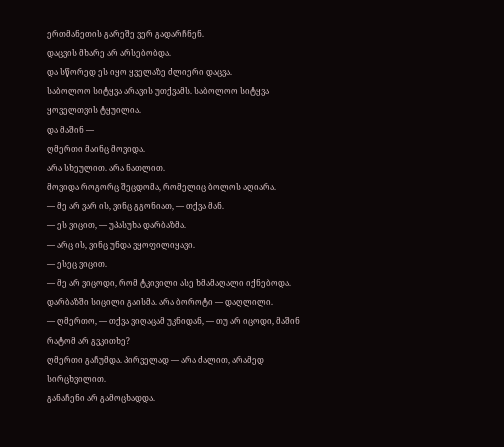ერთმანეთის გარეშე ვერ გადარჩნენ.
დაცვის მხარე არ არსებობდა.
და სწორედ ეს იყო ყველაზე ძლიერი დაცვა.
საბოლოო სიტყვა არავის უთქვამს. საბოლოო სიტყვა ყოველთვის ტყუილია.
და მაშინ —
ღმერთი მაინც მოვიდა.
არა სხეულით. არა ნათლით.
მოვიდა როგორც შეცდომა, რომელიც ბოლოს აღიარა.
— მე არ ვარ ის, ვინც გგონიათ, — თქვა მან.
— ეს ვიცით, — უპასუხა დარბაზმა.
— არც ის, ვინც უნდა ვყოფილიყავი.
— ესეც ვიცით.
— მე არ ვიცოდი, რომ ტკივილი ასე ხმამაღალი იქნებოდა.
დარბაზში სიცილი გაისმა. არა ბოროტი — დაღლილი.
— ღმერთო, — თქვა ვიღაცამ უკნიდან, — თუ არ იცოდი, მაშინ რატომ არ გვკითხე?
ღმერთი გაჩუმდა. პირველად — არა ძალით, არამედ სირცხვილით.
განაჩენი არ გამოცხადდა.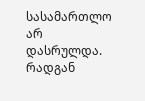სასამართლო არ დასრულდა.
რადგან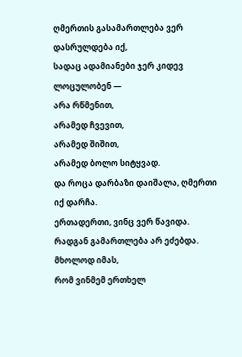ღმერთის გასამართლება ვერ დასრულდება იქ,
სადაც ადამიანები ჯერ კიდევ ლოცულობენ —
არა რწმენით,
არამედ ჩვევით,
არამედ შიშით,
არამედ ბოლო სიტყვად.
და როცა დარბაზი დაიშალა, ღმერთი იქ დარჩა.
ერთადერთი, ვინც ვერ წავიდა.
რადგან გამართლება არ ეძებდა.
მხოლოდ იმას,
რომ ვინმემ ერთხელ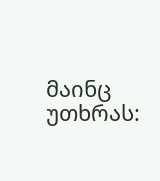მაინც უთხრას: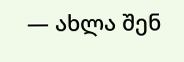— ახლა შენ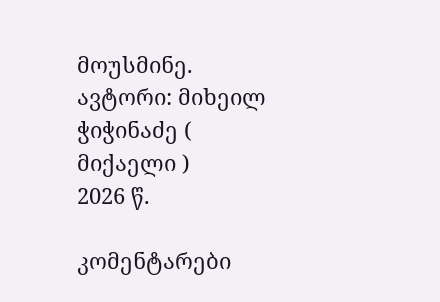მოუსმინე.
ავტორი: მიხეილ ჭიჭინაძე ( მიქაელი )
2026 წ.

კომენტარები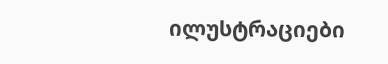ილუსტრაციები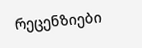რეცენზიები